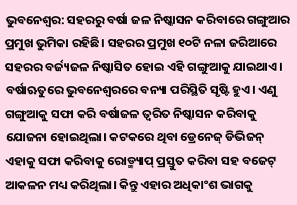ଭୁବନେଶ୍ବର: ସହରରୁ ବର୍ଷା ଜଳ ନିଷ୍କାସନ କରିବାରେ ଗଙ୍ଗୁଆର ପ୍ରମୁଖ ଭୁମିକା ରହିଛି। ସହରର ପ୍ରମୁଖ ୧୦ଟି ନଳା ଜରିଆରେ ସହରର ବର୍ଜ୍ୟଜଳ ନିଷ୍କାସିତ ହୋଇ ଏହି ଗଙ୍ଗୁଆକୁ ଯାଇଥାଏ। ବର୍ଷାଋତୁରେ ଭୁବନେଶ୍ବରରେ ବନ୍ୟା ପରିସ୍ଥିତି ସୃଷ୍ଟି ହୁଏ। ଏଣୁ ଗଙ୍ଗୁଆକୁ ସଫା କରି ବର୍ଷାଜଳ ତ୍ବରିତ ନିଷ୍କାସନ କରିବାକୁ ଯୋଜନା ହୋଇଥିଲା। କଟକରେ ଥିବା ଡ୍ରେନେଜ୍ ଡିଭିଜନ୍ ଏହାକୁ ସଫା କରିବାକୁ ରୋଡ୍ମ୍ୟାପ୍ ପ୍ରସ୍ତୁତ କରିବା ସହ ବଜେଟ୍ ଆକଳନ ମଧ୍ୟ କରିଥିଲା। କିନ୍ତୁ ଏହାର ଅଧିକାଂଶ ଭାଗକୁ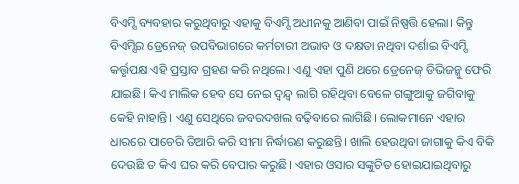ବିଏମ୍ସି ବ୍ୟବହାର କରୁଥିବାରୁ ଏହାକୁ ବିଏମ୍ସି ଅଧୀନକୁ ଆଣିବା ପାଇଁ ନିଷ୍ପତ୍ତି ହେଲା। କିନ୍ତୁ ବିଏମ୍ସିର ଡ୍ରେନେଜ୍ ଉପବିଭାଗରେ କର୍ମଚାରୀ ଅଭାବ ଓ ଦକ୍ଷତା ନଥିବା ଦର୍ଶାଇ ବିଏମ୍ସି କର୍ତ୍ତୃପକ୍ଷ ଏହି ପ୍ରସ୍ତାବ ଗ୍ରହଣ କରି ନଥିଲେ। ଏଣୁ ଏହା ପୁଣି ଥରେ ଡ୍ରେନେଜ୍ ଡିଭିଜନ୍କୁ ଫେରି ଯାଇଛି। କିଏ ମାଲିକ ହେବ ସେ ନେଇ ଦ୍ବନ୍ଦ୍ବ ଲାଗି ରହିଥିବା ବେଳେ ଗଙ୍ଗୁଆକୁ ଜଗିବାକୁ କେହି ନାହାନ୍ତି। ଏଣୁ ସେଥିରେ ଜବରଦଖଲ ବଢ଼ିବାରେ ଲାଗିଛି। ଲୋକମାନେ ଏହାର ଧାରରେ ପାଚେରି ତିଆରି କରି ସୀମା ନିର୍ଦ୍ଧାରଣ କରୁଛନ୍ତି। ଖାଲି ହେଉଥିବା ଜାଗାକୁ କିଏ ବିକି ଦେଉଛି ତ କିଏ ଘର କରି ବେପାର କରୁଛି। ଏହାର ଓସାର ସଙ୍କୁଚିତ ହୋଇଯାଇଥିବାରୁ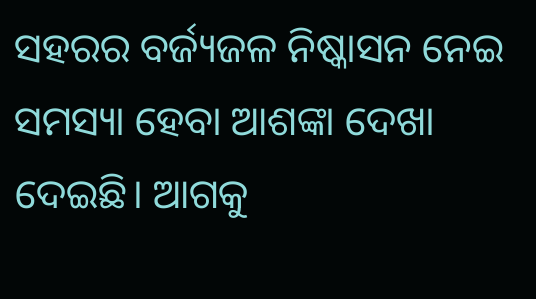ସହରର ବର୍ଜ୍ୟଜଳ ନିଷ୍କାସନ ନେଇ ସମସ୍ୟା ହେବା ଆଶଙ୍କା ଦେଖା ଦେଇଛି। ଆଗକୁ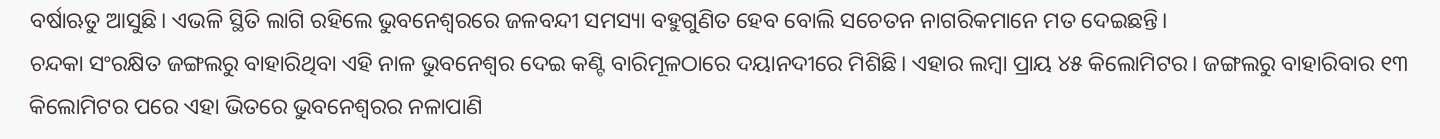ବର୍ଷାଋତୁ ଆସୁଛି। ଏଭଳି ସ୍ଥିତି ଲାଗି ରହିଲେ ଭୁବନେଶ୍ବରରେ ଜଳବନ୍ଦୀ ସମସ୍ୟା ବହୁଗୁଣିତ ହେବ ବୋଲି ସଚେତନ ନାଗରିକମାନେ ମତ ଦେଇଛନ୍ତି।
ଚନ୍ଦକା ସଂରକ୍ଷିତ ଜଙ୍ଗଲରୁ ବାହାରିଥିବା ଏହି ନାଳ ଭୁବନେଶ୍ବର ଦେଇ କଣ୍ଟି ବାରିମୂଳଠାରେ ଦୟାନଦୀରେ ମିଶିଛି। ଏହାର ଲମ୍ବା ପ୍ରାୟ ୪୫ କିଲୋମିଟର। ଜଙ୍ଗଲରୁ ବାହାରିବାର ୧୩ କିଲୋମିଟର ପରେ ଏହା ଭିତରେ ଭୁବନେଶ୍ବରର ନଳାପାଣି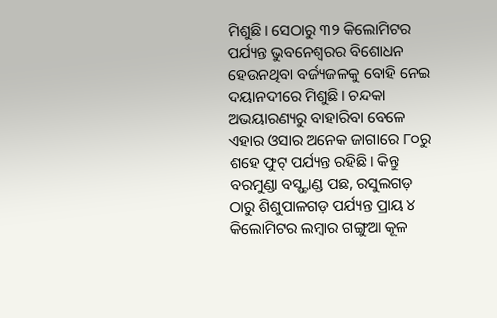ମିଶୁଛି। ସେଠାରୁ ୩୨ କିଲୋମିଟର ପର୍ଯ୍ୟନ୍ତ ଭୁବନେଶ୍ବରର ବିଶୋଧନ ହେଉନଥିବା ବର୍ଜ୍ୟଜଳକୁ ବୋହି ନେଇ ଦୟାନଦୀରେ ମିଶୁଛି। ଚନ୍ଦକା ଅଭୟାରଣ୍ୟରୁ ବାହାରିବା ବେଳେ ଏହାର ଓସାର ଅନେକ ଜାଗାରେ ୮୦ରୁ ଶହେ ଫୁଟ୍ ପର୍ଯ୍ୟନ୍ତ ରହିଛି। କିନ୍ତୁ ବରମୁଣ୍ଡା ବସ୍ଷ୍ଟାଣ୍ଡ ପଛ, ରସୁଲଗଡ଼ ଠାରୁ ଶିଶୁପାଳଗଡ଼ ପର୍ଯ୍ୟନ୍ତ ପ୍ରାୟ ୪ କିଲୋମିଟର ଲମ୍ବାର ଗଙ୍ଗୁଆ କୂଳ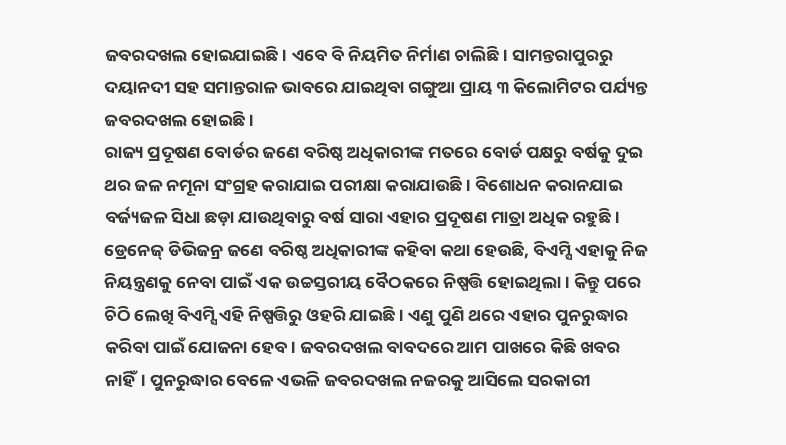ଜବରଦଖଲ ହୋଇଯାଇଛି। ଏବେ ବି ନିୟମିତ ନିର୍ମାଣ ଚାଲିଛି। ସାମନ୍ତରାପୁରରୁ ଦୟାନଦୀ ସହ ସମାନ୍ତରାଳ ଭାବରେ ଯାଇଥିବା ଗଙ୍ଗୁଆ ପ୍ରାୟ ୩ କିଲୋମିଟର ପର୍ଯ୍ୟନ୍ତ ଜବରଦଖଲ ହୋଇଛି।
ରାଜ୍ୟ ପ୍ରଦୂଷଣ ବୋର୍ଡର ଜଣେ ବରିଷ୍ଠ ଅଧିକାରୀଙ୍କ ମତରେ ବୋର୍ଡ ପକ୍ଷରୁ ବର୍ଷକୁ ଦୁଇ ଥର ଜଳ ନମୂନା ସଂଗ୍ରହ କରାଯାଇ ପରୀକ୍ଷା କରାଯାଉଛି। ବିଶୋଧନ କରାନଯାଇ ବର୍ଜ୍ୟଜଳ ସିଧା ଛଡ଼ା ଯାଉଥିବାରୁ ବର୍ଷ ସାରା ଏହାର ପ୍ରଦୂଷଣ ମାତ୍ରା ଅଧିକ ରହୁଛି। ଡ୍ରେନେଜ୍ ଡିଭିଜନ୍ର ଜଣେ ବରିଷ୍ଠ ଅଧିକାରୀଙ୍କ କହିବା କଥା ହେଉଛି, ବିଏମ୍ସି ଏହାକୁ ନିଜ ନିୟନ୍ତ୍ରଣକୁ ନେବା ପାଇଁ ଏକ ଉଚ୍ଚସ୍ତରୀୟ ବୈଠକରେ ନିଷ୍ପତ୍ତି ହୋଇଥିଲା। କିନ୍ତୁ ପରେ ଚିଠି ଲେଖି ବିଏମ୍ସି ଏହି ନିଷ୍ପତ୍ତିରୁ ଓହରି ଯାଇଛି। ଏଣୁ ପୁଣି ଥରେ ଏହାର ପୁନରୁଦ୍ଧାର କରିବା ପାଇଁ ଯୋଜନା ହେବ। ଜବରଦଖଲ ବାବଦରେ ଆମ ପାଖରେ କିଛି ଖବର ନାହିଁ। ପୁନରୁଦ୍ଧାର ବେଳେ ଏଭଳି ଜବରଦଖଲ ନଜରକୁ ଆସିଲେ ସରକାରୀ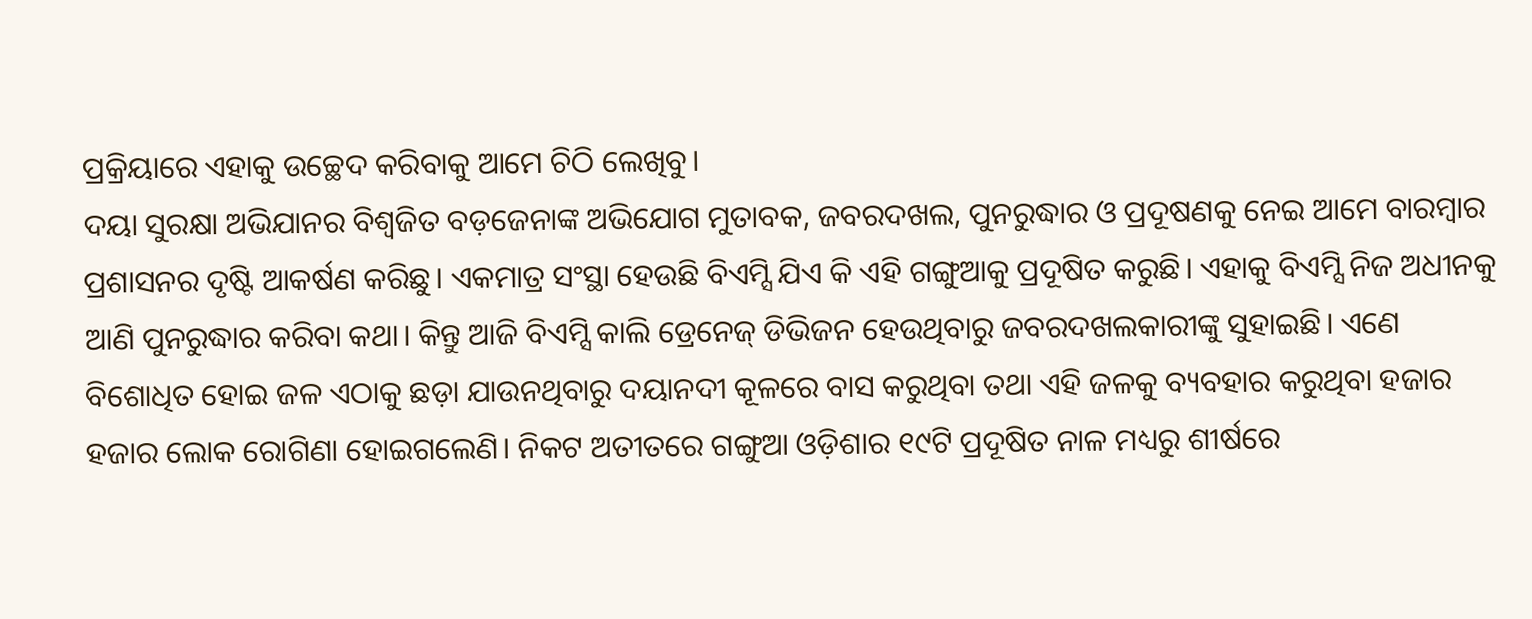ପ୍ରକ୍ରିୟାରେ ଏହାକୁ ଉଚ୍ଛେଦ କରିବାକୁ ଆମେ ଚିଠି ଲେଖିବୁ।
ଦୟା ସୁରକ୍ଷା ଅଭିଯାନର ବିଶ୍ୱଜିତ ବଡ଼ଜେନାଙ୍କ ଅଭିଯୋଗ ମୁତାବକ, ଜବରଦଖଲ, ପୁନରୁଦ୍ଧାର ଓ ପ୍ରଦୂଷଣକୁ ନେଇ ଆମେ ବାରମ୍ବାର ପ୍ରଶାସନର ଦୃଷ୍ଟି ଆକର୍ଷଣ କରିଛୁ। ଏକମାତ୍ର ସଂସ୍ଥା ହେଉଛି ବିଏମ୍ସି ଯିଏ କି ଏହି ଗଙ୍ଗୁଆକୁ ପ୍ରଦୂଷିତ କରୁଛି। ଏହାକୁ ବିଏମ୍ସି ନିଜ ଅଧୀନକୁ ଆଣି ପୁନରୁଦ୍ଧାର କରିବା କଥା। କିନ୍ତୁ ଆଜି ବିଏମ୍ସି କାଲି ଡ୍ରେନେଜ୍ ଡିଭିଜନ ହେଉଥିବାରୁ ଜବରଦଖଲକାରୀଙ୍କୁ ସୁହାଇଛି। ଏଣେ ବିଶୋଧିତ ହୋଇ ଜଳ ଏଠାକୁ ଛଡ଼ା ଯାଉନଥିବାରୁ ଦୟାନଦୀ କୂଳରେ ବାସ କରୁଥିବା ତଥା ଏହି ଜଳକୁ ବ୍ୟବହାର କରୁଥିବା ହଜାର ହଜାର ଲୋକ ରୋଗିଣା ହୋଇଗଲେଣି। ନିକଟ ଅତୀତରେ ଗଙ୍ଗୁଆ ଓଡ଼ିଶାର ୧୯ଟି ପ୍ରଦୂଷିତ ନାଳ ମଧ୍ୟରୁ ଶୀର୍ଷରେ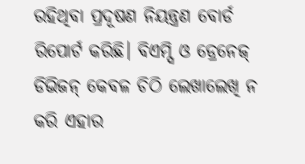ରହିଥିବା ପ୍ରଦୂଷଣ ନିୟନ୍ତ୍ରଣ ବୋର୍ଡ ରିପୋର୍ଟ କରିଛି। ବିଏମ୍ସି ଓ ଡ୍ରେନେଜ୍ ଡିଭିଜନ୍ କେବଳ ଚିଠି ଲେଖାଲେଖି ନ କରି ଏହାର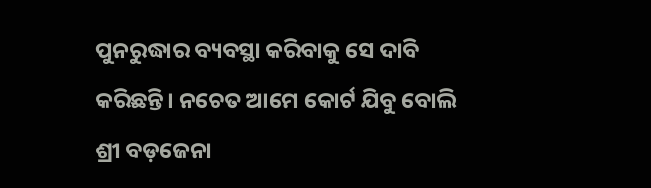ପୁନରୁଦ୍ଧାର ବ୍ୟବସ୍ଥା କରିବାକୁ ସେ ଦାବି କରିଛନ୍ତି। ନଚେତ ଆମେ କୋର୍ଟ ଯିବୁ ବୋଲି ଶ୍ରୀ ବଡ଼ଜେନା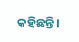କହିଛନ୍ତି।